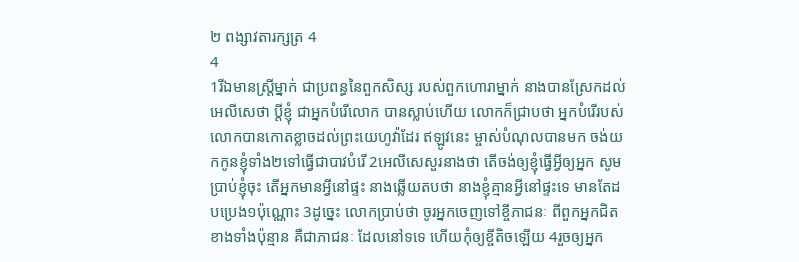២ ពង្សាវតារក្សត្រ 4
4
1រីឯមានស្ត្រីម្នាក់ ជាប្រពន្ធនៃពួកសិស្ស របស់ពួកហោរាម្នាក់ នាងបានស្រែកដល់អេលីសេថា ប្ដីខ្ញុំ ជាអ្នកបំរើលោក បានស្លាប់ហើយ លោកក៏ជ្រាបថា អ្នកបំរើរបស់លោកបានកោតខ្លាចដល់ព្រះយេហូវ៉ាដែរ ឥឡូវនេះ ម្ចាស់បំណុលបានមក ចង់យកកូនខ្ញុំទាំង២ទៅធ្វើជាបាវបំរើ 2អេលីសេសួរនាងថា តើចង់ឲ្យខ្ញុំធ្វើអ្វីឲ្យអ្នក សូមប្រាប់ខ្ញុំចុះ តើអ្នកមានអ្វីនៅផ្ទះ នាងឆ្លើយតបថា នាងខ្ញុំគ្មានអ្វីនៅផ្ទះទេ មានតែដបប្រេង១ប៉ុណ្ណោះ 3ដូច្នេះ លោកប្រាប់ថា ចូរអ្នកចេញទៅខ្ចីភាជនៈ ពីពួកអ្នកជិតខាងទាំងប៉ុន្មាន គឺជាភាជនៈ ដែលនៅទទេ ហើយកុំឲ្យខ្ចីតិចឡើយ 4រួចឲ្យអ្នក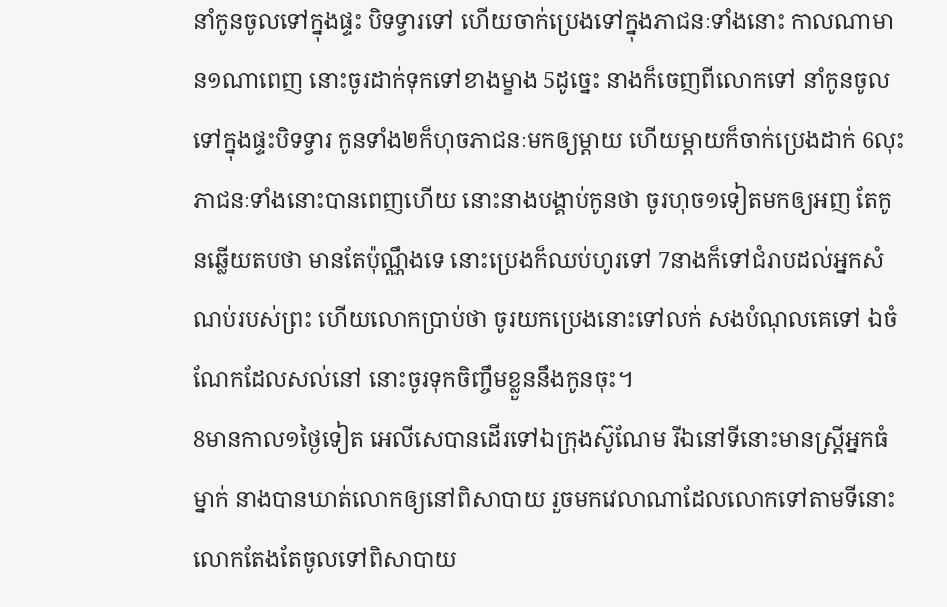នាំកូនចូលទៅក្នុងផ្ទះ បិទទ្វារទៅ ហើយចាក់ប្រេងទៅក្នុងភាជនៈទាំងនោះ កាលណាមាន១ណាពេញ នោះចូរដាក់ទុកទៅខាងម្ខាង 5ដូច្នេះ នាងក៏ចេញពីលោកទៅ នាំកូនចូលទៅក្នុងផ្ទះបិទទ្វារ កូនទាំង២ក៏ហុចភាជនៈមកឲ្យម្តាយ ហើយម្តាយក៏ចាក់ប្រេងដាក់ 6លុះភាជនៈទាំងនោះបានពេញហើយ នោះនាងបង្គាប់កូនថា ចូរហុច១ទៀតមកឲ្យអញ តែកូនឆ្លើយតបថា មានតែប៉ុណ្ណឹងទេ នោះប្រេងក៏ឈប់ហូរទៅ 7នាងក៏ទៅជំរាបដល់អ្នកសំណប់របស់ព្រះ ហើយលោកប្រាប់ថា ចូរយកប្រេងនោះទៅលក់ សងបំណុលគេទៅ ឯចំណែកដែលសល់នៅ នោះចូរទុកចិញ្ចឹមខ្លួននឹងកូនចុះ។
8មានកាល១ថ្ងៃទៀត អេលីសេបានដើរទៅឯក្រុងស៊ូណែម រីឯនៅទីនោះមានស្ត្រីអ្នកធំម្នាក់ នាងបានឃាត់លោកឲ្យនៅពិសាបាយ រួចមកវេលាណាដែលលោកទៅតាមទីនោះ លោកតែងតែចូលទៅពិសាបាយ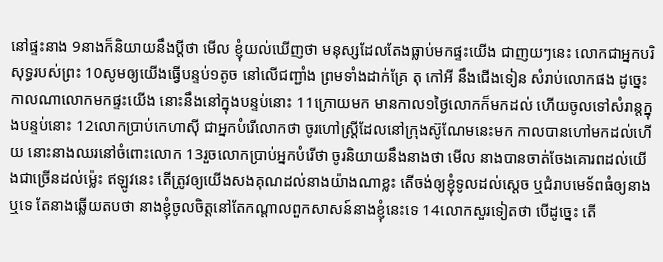នៅផ្ទះនាង 9នាងក៏និយាយនឹងប្ដីថា មើល ខ្ញុំយល់ឃើញថា មនុស្សដែលតែងធ្លាប់មកផ្ទះយើង ជាញយៗនេះ លោកជាអ្នកបរិសុទ្ធរបស់ព្រះ 10សូមឲ្យយើងធ្វើបន្ទប់១តូច នៅលើជញ្ជាំង ព្រមទាំងដាក់គ្រែ តុ កៅអី នឹងជើងទៀន សំរាប់លោកផង ដូច្នេះ កាលណាលោកមកផ្ទះយើង នោះនឹងនៅក្នុងបន្ទប់នោះ 11ក្រោយមក មានកាល១ថ្ងៃលោកក៏មកដល់ ហើយចូលទៅសំរាន្តក្នុងបន្ទប់នោះ 12លោកប្រាប់កេហាស៊ី ជាអ្នកបំរើលោកថា ចូរហៅស្ត្រីដែលនៅក្រុងស៊ូណែមនេះមក កាលបានហៅមកដល់ហើយ នោះនាងឈរនៅចំពោះលោក 13រួចលោកប្រាប់អ្នកបំរើថា ចូរនិយាយនឹងនាងថា មើល នាងបានចាត់ចែងគោរពដល់យើងជាច្រើនដល់ម៉្លេះ ឥឡូវនេះ តើត្រូវឲ្យយើងសងគុណដល់នាងយ៉ាងណាខ្លះ តើចង់ឲ្យខ្ញុំទូលដល់ស្តេច ឬជំរាបមេទ័ពធំឲ្យនាងឬទេ តែនាងឆ្លើយតបថា នាងខ្ញុំចូលចិត្តនៅតែកណ្តាលពួកសាសន៍នាងខ្ញុំនេះទេ 14លោកសួរទៀតថា បើដូច្នេះ តើ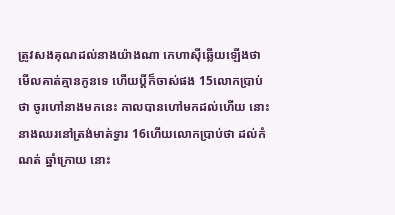ត្រូវសងគុណដល់នាងយ៉ាងណា កេហាស៊ីឆ្លើយឡើងថា មើលគាត់គ្មានកូនទេ ហើយប្ដីក៏ចាស់ផង 15លោកប្រាប់ថា ចូរហៅនាងមកនេះ កាលបានហៅមកដល់ហើយ នោះនាងឈរនៅត្រង់មាត់ទ្វារ 16ហើយលោកប្រាប់ថា ដល់កំណត់ ឆ្នាំក្រោយ នោះ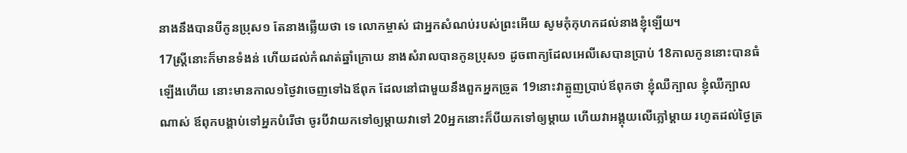នាងនឹងបានបីកូនប្រុស១ តែនាងឆ្លើយថា ទេ លោកម្ចាស់ ជាអ្នកសំណប់របស់ព្រះអើយ សូមកុំកុហកដល់នាងខ្ញុំឡើយ។
17ស្ត្រីនោះក៏មានទំងន់ ហើយដល់កំណត់ឆ្នាំក្រោយ នាងសំរាលបានកូនប្រុស១ ដូចពាក្យដែលអេលីសេបានប្រាប់ 18កាលកូននោះបានធំឡើងហើយ នោះមានកាល១ថ្ងៃវាចេញទៅឯឪពុក ដែលនៅជាមួយនឹងពួកអ្នកច្រូត 19នោះវាត្អូញប្រាប់ឪពុកថា ខ្ញុំឈឺក្បាល ខ្ញុំឈឺក្បាលណាស់ ឪពុកបង្គាប់ទៅអ្នកបំរើថា ចូរបីវាយកទៅឲ្យម្តាយវាទៅ 20អ្នកនោះក៏បីយកទៅឲ្យម្តាយ ហើយវាអង្គុយលើភ្លៅម្តាយ រហូតដល់ថ្ងៃត្រ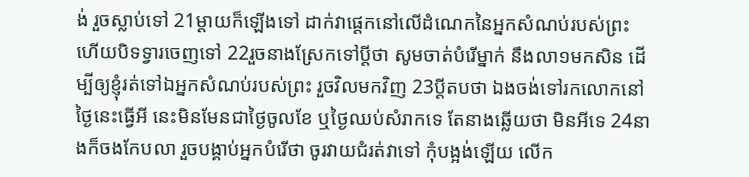ង់ រួចស្លាប់ទៅ 21ម្តាយក៏ឡើងទៅ ដាក់វាផ្តេកនៅលើដំណេកនៃអ្នកសំណប់របស់ព្រះ ហើយបិទទ្វារចេញទៅ 22រួចនាងស្រែកទៅប្ដីថា សូមចាត់បំរើម្នាក់ នឹងលា១មកសិន ដើម្បីឲ្យខ្ញុំរត់ទៅឯអ្នកសំណប់របស់ព្រះ រួចវិលមកវិញ 23ប្ដីតបថា ឯងចង់ទៅរកលោកនៅថ្ងៃនេះធ្វើអី នេះមិនមែនជាថ្ងៃចូលខែ ឬថ្ងៃឈប់សំរាកទេ តែនាងឆ្លើយថា មិនអីទេ 24នាងក៏ចងកែបលា រួចបង្គាប់អ្នកបំរើថា ចូរវាយជំរត់វាទៅ កុំបង្អង់ឡើយ លើក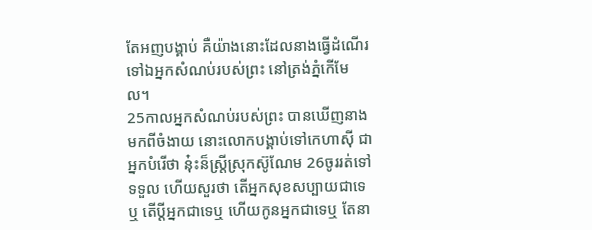តែអញបង្គាប់ គឺយ៉ាងនោះដែលនាងធ្វើដំណើរទៅឯអ្នកសំណប់របស់ព្រះ នៅត្រង់ភ្នំកើមែល។
25កាលអ្នកសំណប់របស់ព្រះ បានឃើញនាងមកពីចំងាយ នោះលោកបង្គាប់ទៅកេហាស៊ី ជាអ្នកបំរើថា នុ៎ះន៏ស្ត្រីស្រុកស៊ូណែម 26ចូររត់ទៅទទួល ហើយសួរថា តើអ្នកសុខសប្បាយជាទេឬ តើប្ដីអ្នកជាទេឬ ហើយកូនអ្នកជាទេឬ តែនា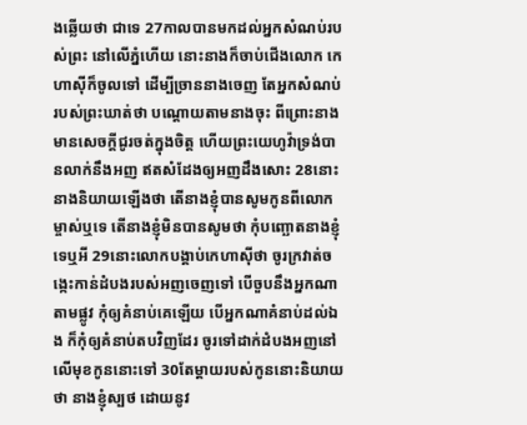ងឆ្លើយថា ជាទេ 27កាលបានមកដល់អ្នកសំណប់របស់ព្រះ នៅលើភ្នំហើយ នោះនាងក៏ចាប់ជើងលោក កេហាស៊ីក៏ចូលទៅ ដើម្បីច្រាននាងចេញ តែអ្នកសំណប់របស់ព្រះឃាត់ថា បណ្តោយតាមនាងចុះ ពីព្រោះនាងមានសេចក្ដីជូរចត់ក្នុងចិត្ត ហើយព្រះយេហូវ៉ាទ្រង់បានលាក់នឹងអញ ឥតសំដែងឲ្យអញដឹងសោះ 28នោះនាងនិយាយឡើងថា តើនាងខ្ញុំបានសូមកូនពីលោកម្ចាស់ឬទេ តើនាងខ្ញុំមិនបានសូមថា កុំបញ្ឆោតនាងខ្ញុំទេឬអី 29នោះលោកបង្គាប់កេហាស៊ីថា ចូរក្រវាត់ចង្កេះកាន់ដំបងរបស់អញចេញទៅ បើចួបនឹងអ្នកណាតាមផ្លូវ កុំឲ្យគំនាប់គេឡើយ បើអ្នកណាគំនាប់ដល់ឯង ក៏កុំឲ្យគំនាប់តបវិញដែរ ចូរទៅដាក់ដំបងអញនៅលើមុខកូននោះទៅ 30តែម្តាយរបស់កូននោះនិយាយថា នាងខ្ញុំស្បថ ដោយនូវ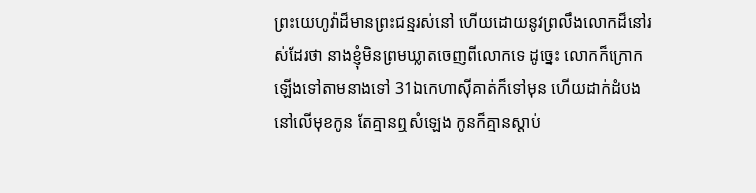ព្រះយេហូវ៉ាដ៏មានព្រះជន្មរស់នៅ ហើយដោយនូវព្រលឹងលោកដ៏នៅរស់ដែរថា នាងខ្ញុំមិនព្រមឃ្លាតចេញពីលោកទេ ដូច្នេះ លោកក៏ក្រោកឡើងទៅតាមនាងទៅ 31ឯកេហាស៊ីគាត់ក៏ទៅមុន ហើយដាក់ដំបងនៅលើមុខកូន តែគ្មានឮសំឡេង កូនក៏គ្មានស្តាប់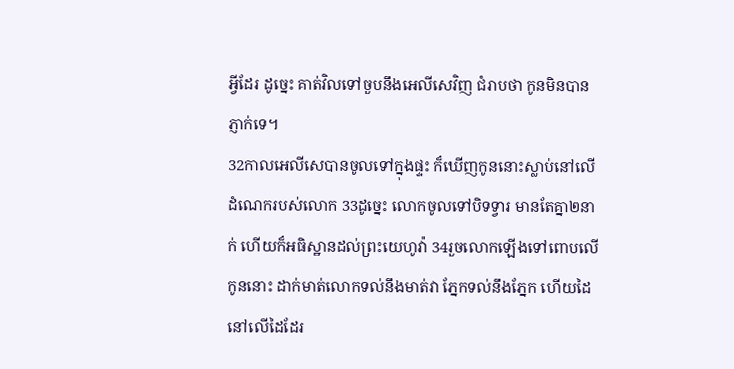អ្វីដែរ ដូច្នេះ គាត់វិលទៅចួបនឹងអេលីសេវិញ ជំរាបថា កូនមិនបានភ្ញាក់ទេ។
32កាលអេលីសេបានចូលទៅក្នុងផ្ទះ ក៏ឃើញកូននោះស្លាប់នៅលើដំណេករបស់លោក 33ដូច្នេះ លោកចូលទៅបិទទ្វារ មានតែគ្នា២នាក់ ហើយក៏អធិស្ឋានដល់ព្រះយេហូវ៉ា 34រួចលោកឡើងទៅពោបលើកូននោះ ដាក់មាត់លោកទល់នឹងមាត់វា ភ្នែកទល់នឹងភ្នែក ហើយដៃនៅលើដៃដែរ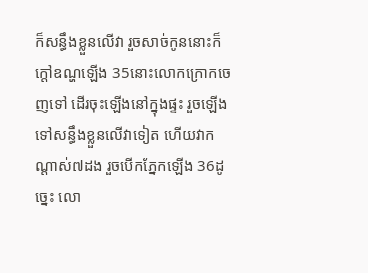ក៏សន្ធឹងខ្លួនលើវា រួចសាច់កូននោះក៏ក្តៅឧណ្ហឡើង 35នោះលោកក្រោកចេញទៅ ដើរចុះឡើងនៅក្នុងផ្ទះ រួចឡើងទៅសន្ធឹងខ្លួនលើវាទៀត ហើយវាកណ្តាស់៧ដង រួចបើកភ្នែកឡើង 36ដូច្នេះ លោ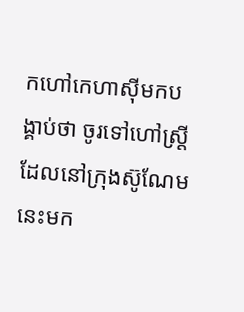កហៅកេហាស៊ីមកបង្គាប់ថា ចូរទៅហៅស្ត្រីដែលនៅក្រុងស៊ូណែមនេះមក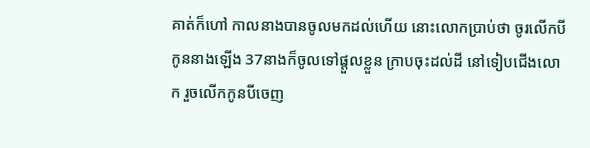គាត់ក៏ហៅ កាលនាងបានចូលមកដល់ហើយ នោះលោកប្រាប់ថា ចូរលើកបីកូននាងឡើង 37នាងក៏ចូលទៅផ្តួលខ្លួន ក្រាបចុះដល់ដី នៅទៀបជើងលោក រួចលើកកូនបីចេញ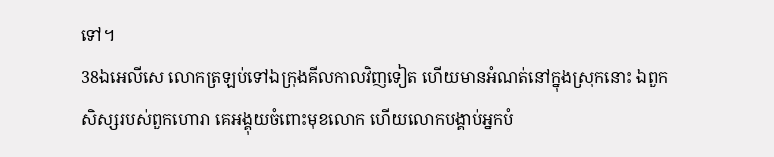ទៅ។
38ឯអេលីសេ លោកត្រឡប់ទៅឯក្រុងគីលកាលវិញទៀត ហើយមានអំណត់នៅក្នុងស្រុកនោះ ឯពួកសិស្សរបស់ពួកហោរា គេអង្គុយចំពោះមុខលោក ហើយលោកបង្គាប់អ្នកបំ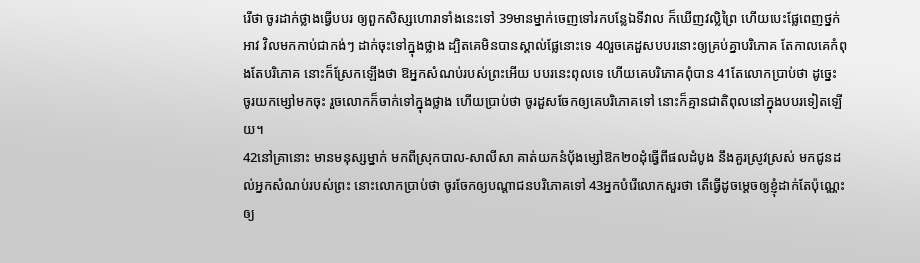រើថា ចូរដាក់ថ្លាងធ្វើបបរ ឲ្យពួកសិស្សហោរាទាំងនេះទៅ 39មានម្នាក់ចេញទៅរកបន្លែឯទីវាល ក៏ឃើញវល្លិព្រៃ ហើយបេះផ្លែពេញថ្នក់អាវ វិលមកកាប់ជាកង់ៗ ដាក់ចុះទៅក្នុងថ្លាង ដ្បិតគេមិនបានស្គាល់ផ្លែនោះទេ 40រួចគេដួសបបរនោះឲ្យគ្រប់គ្នាបរិភោគ តែកាលគេកំពុងតែបរិភោគ នោះក៏ស្រែកឡើងថា ឱអ្នកសំណប់របស់ព្រះអើយ បបរនេះពុលទេ ហើយគេបរិភោគពុំបាន 41តែលោកប្រាប់ថា ដូច្នេះ ចូរយកម្សៅមកចុះ រួចលោកក៏ចាក់ទៅក្នុងថ្លាង ហើយប្រាប់ថា ចូរដួសចែកឲ្យគេបរិភោគទៅ នោះក៏គ្មានជាតិពុលនៅក្នុងបបរទៀតឡើយ។
42នៅគ្រានោះ មានមនុស្សម្នាក់ មកពីស្រុកបាល-សាលីសា គាត់យកនំបុ័ងម្សៅឱក២០ដុំធ្វើពីផលដំបូង នឹងគួរស្រូវស្រស់ មកជូនដល់អ្នកសំណប់របស់ព្រះ នោះលោកប្រាប់ថា ចូរចែកឲ្យបណ្តាជនបរិភោគទៅ 43អ្នកបំរើលោកសួរថា តើធ្វើដូចម្តេចឲ្យខ្ញុំដាក់តែប៉ុណ្ណេះ ឲ្យ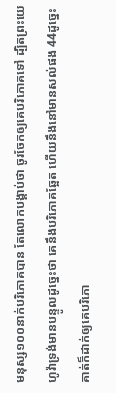មនុស្ស១០០នាក់បរិភោគបាន តែលោកបង្គាប់ថា ចូរចែកឲ្យគេបរិភោគទៅ ដ្បិតព្រះយេហូវ៉ាទ្រង់មានបន្ទូលដូច្នេះថា គេនឹងបរិភោគឆ្អែត ហើយនឹងនៅមានសល់ផង 44ដូច្នេះ គាត់ក៏ដាក់ឲ្យគេបរិភោ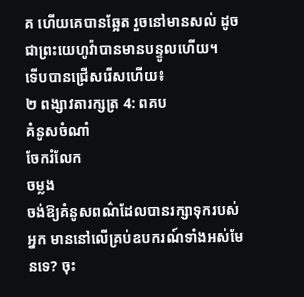គ ហើយគេបានឆ្អែត រួចនៅមានសល់ ដូចជាព្រះយេហូវ៉ាបានមានបន្ទូលហើយ។
ទើបបានជ្រើសរើសហើយ៖
២ ពង្សាវតារក្សត្រ 4: ពគប
គំនូសចំណាំ
ចែករំលែក
ចម្លង
ចង់ឱ្យគំនូសពណ៌ដែលបានរក្សាទុករបស់អ្នក មាននៅលើគ្រប់ឧបករណ៍ទាំងអស់មែនទេ? ចុះ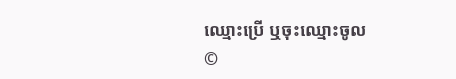ឈ្មោះប្រើ ឬចុះឈ្មោះចូល
©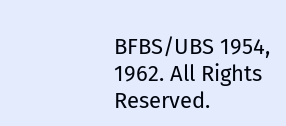BFBS/UBS 1954, 1962. All Rights Reserved.